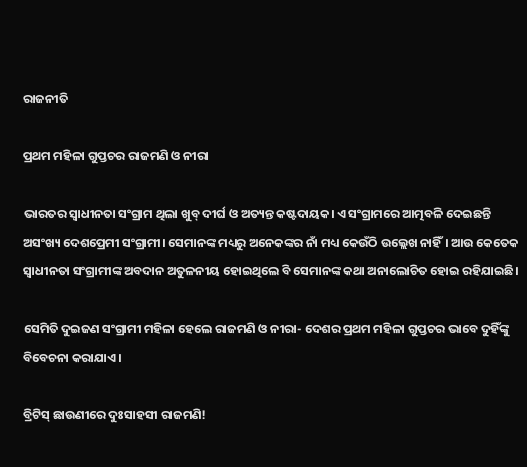ରାଜନୀତି

ପ୍ରଥମ ମହିଳା ଗୁପ୍ତଚର ରାଜମଣି ଓ ନୀରା

ଭାରତର ସ୍ବାଧୀନତା ସଂଗ୍ରାମ ଥିଲା ଖୁବ୍‌ ଦୀର୍ଘ ଓ ଅତ୍ୟନ୍ତ କଷ୍ଟଦାୟକ। ଏ ସଂଗ୍ରାମରେ ଆତ୍ମବଳି ଦେଇଛନ୍ତି ଅସଂଖ୍ୟ ଦେଶପ୍ରେମୀ ସଂଗ୍ରାମୀ। ସେମାନଙ୍କ ମଧ୍ୟରୁ ଅନେକଙ୍କର ନାଁ ମଧ୍ୟ କେଉଁଠି ଉଲ୍ଲେଖ ନାହିଁ। ଆଉ କେତେକ ସ୍ବାଧୀନତା ସଂଗ୍ରାମୀଙ୍କ ଅବଦାନ ଅତୁଳନୀୟ ହୋଇଥିଲେ ବି ସେମାନଙ୍କ କଥା ଅନାଲୋଚିତ ହୋଇ ରହିଯାଇଛି।

ସେମିତି ଦୁଇଜଣ ସଂଗ୍ରାମୀ ମହିଳା ହେଲେ ରାଜମଣି ଓ ନୀରା- ଦେଶର ପ୍ରଥମ ମହିଳା ଗୁପ୍ତଚର ଭାବେ ଦୁହିଁଙ୍କୁ ବିବେଚନା କରାଯାଏ।

ବ୍ରିଟିସ୍‌ ଛାଉଣୀରେ ଦୁଃସାହସୀ ରାଜମଣି!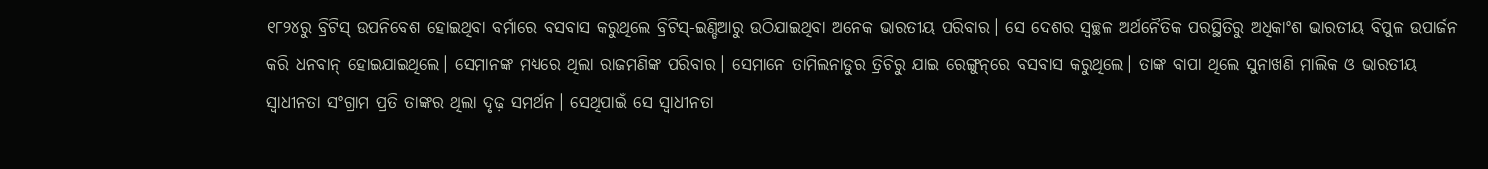୧୮୨୪ରୁ ବ୍ରିଟିସ୍‌ ଉପନିବେଶ ହୋଇଥିବା ବର୍ମାରେ ବସବାସ କରୁଥିଲେ ବ୍ରିଟିସ୍‌-ଇଣ୍ଡିଆରୁ ଉଠିଯାଇଥିବା ଅନେକ ଭାରତୀୟ ପରିବାର। ସେ ଦେଶର ସ୍ବଚ୍ଛଳ ଅର୍ଥନୈତିକ ପରସ୍ଥିତିରୁ ଅଧିକାଂଶ ଭାରତୀୟ ବିପୁଳ ଉପାର୍ଜନ କରି ଧନବାନ୍‌ ହୋଇଯାଇଥିଲେ। ସେମାନଙ୍କ ମଧ୍ୟରେ ଥିଲା ରାଜମଣିଙ୍କ ପରିବାର। ସେମାନେ ତାମିଲନାଡୁର ତ୍ରିଚିରୁ ଯାଇ ରେଙ୍ଗୁନ୍‌ରେ ବସବାସ କରୁଥିଲେ। ତାଙ୍କ ବାପା ଥିଲେ ସୁନାଖଣି ମାଲିକ ଓ ଭାରତୀୟ ସ୍ବାଧୀନତା ସଂଗ୍ରାମ ପ୍ରତି ତାଙ୍କର ଥିଲା ଦୃଢ଼ ସମର୍ଥନ। ସେଥିପାଇଁ ସେ ସ୍ବାଧୀନତା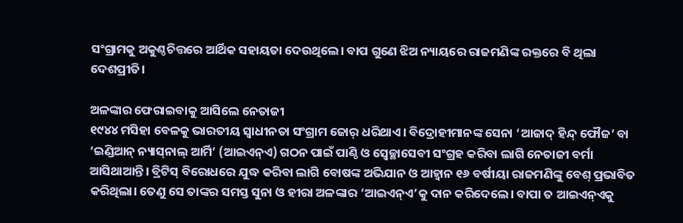ସଂଗ୍ରାମକୁ ଅକୁଣ୍ଠଚିତ୍ତରେ ଆର୍ଥିକ ସହାୟତା ଦେଉଥିଲେ। ବାପ ଗୁଣେ ଝିଅ ନ୍ୟାୟରେ ରାଜମଣିଙ୍କ ରକ୍ତରେ ବି ଥିଲା ଦେଶପ୍ରୀତି।

ଅଳଙ୍କାର ଫେରାଇବାକୁ ଆସିଲେ ନେତାଜୀ
୧୯୪୪ ମସିହା ବେଳକୁ ଭାରତୀୟ ସ୍ବାଧୀନତା ସଂଗ୍ରାମ ଜୋର୍‌ ଧରିଥାଏ। ବିଦ୍ରୋହୀମାନଙ୍କ ସେନା ‘ଆଜାଦ୍‌ ହିନ୍ଦ୍‌ ଫୌଜ’ ବା ‘ଇଣ୍ଡିଆନ୍‌ ନ୍ୟାସ୍‌ନାଲ୍‌ ଆର୍ମି’ (ଆଇଏନ୍‌ଏ) ଗଠନ ପାଇଁ ପାଣ୍ଠି ଓ ସ୍ବେଚ୍ଛାସେବୀ ସଂଗ୍ରହ କରିବା ଲାଗି ନେତାଜୀ ବର୍ମା ଆସିଥାଆନ୍ତି। ବ୍ରିଟିସ୍‌ ବିରୋଧରେ ଯୁଦ୍ଧ କରିବା ଲାଗି ବୋଷଙ୍କ ଅଭିଯାନ ଓ ଆହ୍ବାନ ୧୬ ବର୍ଷୀୟା ରାଜମଣିଙ୍କୁ ବେଶ୍‌ ପ୍ରଭାବିତ କରିଥିଲା। ତେଣୁ ସେ ତାଙ୍କର ସମସ୍ତ ସୁନା ଓ ହୀରା ଅଳଙ୍କାର ‘ଆଇଏନ୍‌ଏ’କୁ ଦାନ କରିଦେଲେ। ବାପା ତ ଆଇଏନ୍‌ଏକୁ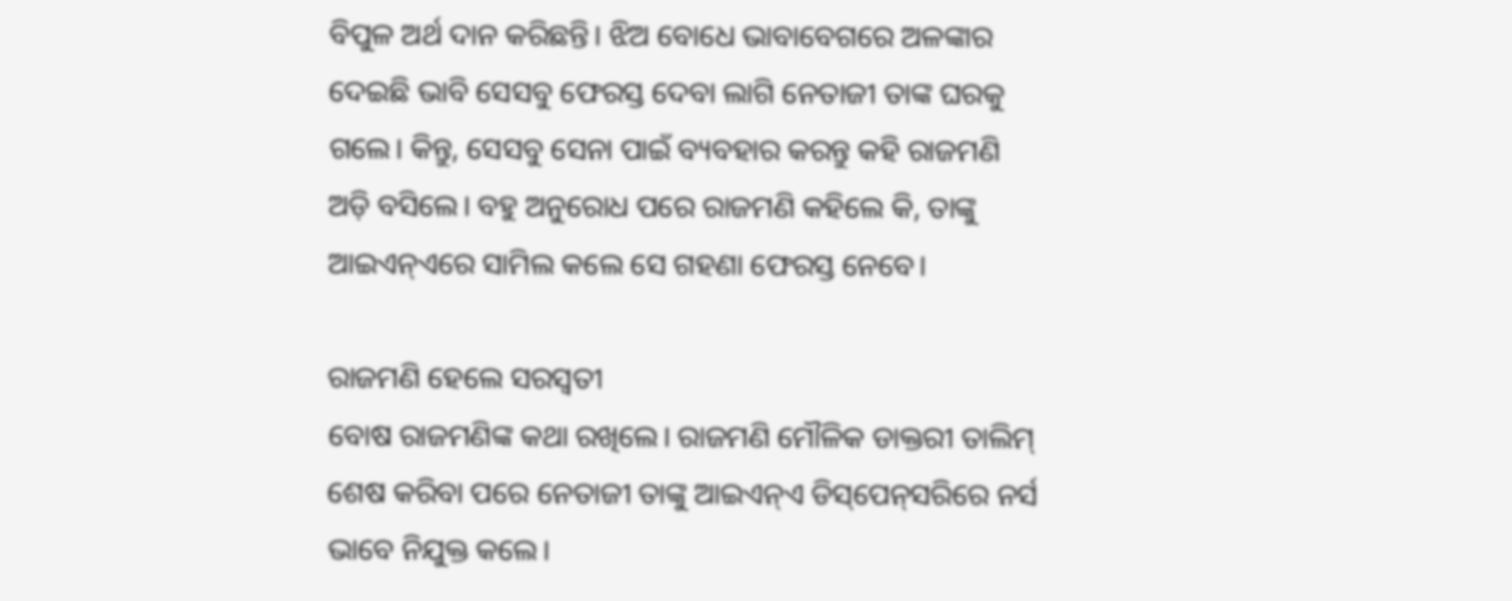ବିପୁଳ ଅର୍ଥ ଦାନ କରିଛନ୍ତି। ଝିଅ ବୋଧେ ଭାବାବେଗରେ ଅଳଙ୍କାର ଦେଇଛି ଭାବି ସେସବୁ ଫେରସ୍ତ ଦେବା ଲାଗି ନେତାଜୀ ତାଙ୍କ ଘରକୁ ଗଲେ। କିନ୍ତୁ, ସେସବୁ ସେନା ପାଇଁ ବ୍ୟବହାର କରନ୍ତୁ କହି ରାଜମଣି ଅଡ଼ି ବସିଲେ। ବହୁ ଅନୁରୋଧ ପରେ ରାଜମଣି କହିଲେ କି, ତାଙ୍କୁ ଆଇଏନ୍‌ଏରେ ସାମିଲ କଲେ ସେ ଗହଣା ଫେରସ୍ତ ନେବେ।

ରାଜମଣି ହେଲେ ସରସ୍ବତୀ
ବୋଷ ରାଜମଣିଙ୍କ କଥା ରଖିଲେ। ରାଜମଣି ମୌଳିକ ଡାକ୍ତରୀ ତାଲିମ୍‌ ଶେଷ କରିବା ପରେ ନେତାଜୀ ତାଙ୍କୁ ଆଇଏନ୍‌ଏ ଡିସ୍‌ପେନ୍‌ସରିରେ ନର୍ସ ଭାବେ ନିଯୁକ୍ତ କଲେ।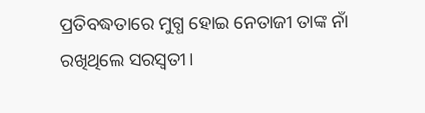ପ୍ରତିବଦ୍ଧତାରେ ମୁଗ୍ଧ ହୋଇ ନେତାଜୀ ତାଙ୍କ ନାଁ ରଖି‌ଥିଲେ ସରସ୍ବତୀ।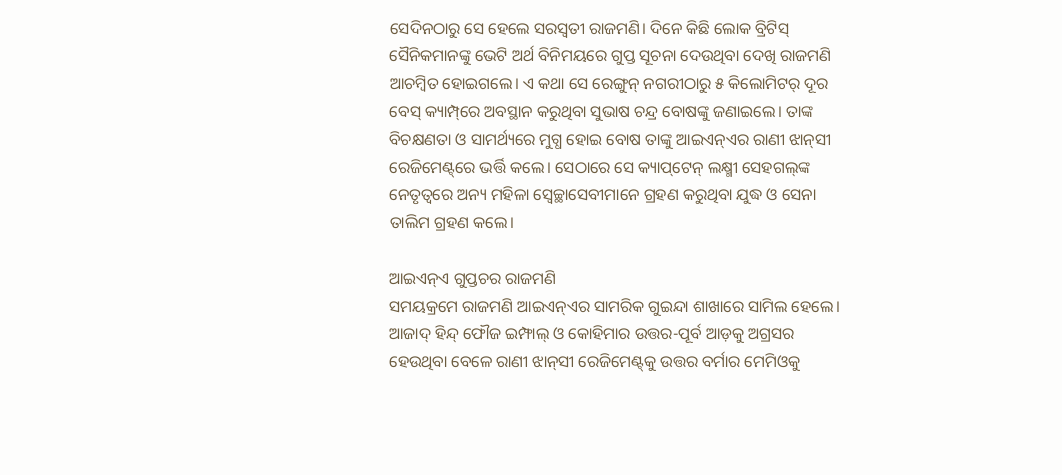ସେ‌ଦିନଠାରୁ ସେ ହେଲେ ସରସ୍ବତୀ ରାଜମଣି। ଦିନେ କିଛି ଲୋକ ବ୍ରିଟିସ୍‌ ସୈନିକମାନଙ୍କୁ ଭେଟି ଅର୍ଥ ବିନିମୟରେ ଗୁପ୍ତ ସୂଚନା ଦେଉଥିବା ଦେଖି ରାଜମଣି ଆଚମ୍ବିତ ହୋଇଗଲେ। ଏ କଥା ସେ ରେଙ୍ଗୁନ୍‌ ନଗରୀଠାରୁ ୫ କିଲୋମିଟର୍‌ ଦୂର ବେସ୍‌ କ୍ୟାମ୍ପ୍‌ରେ ଅବସ୍ଥାନ କରୁଥିବା ସୁଭାଷ ଚନ୍ଦ୍ର ବୋଷଙ୍କୁ ଜଣାଇଲେ। ତାଙ୍କ ବିଚକ୍ଷଣତା ଓ ସାମର୍ଥ୍ୟରେ ମୁଗ୍ଧ ହୋଇ ବୋଷ ତାଙ୍କୁ ଆଇଏନ୍‌ଏର ରାଣୀ ଝାନ୍‌ସୀ ରେଜିମେଣ୍ଟ୍‌ରେ ଭର୍ତ୍ତି କଲେ। ସେଠାରେ ସେ କ୍ୟାପ୍‌ଟେନ୍‌ ଲକ୍ଷ୍ମୀ ସେହଗଲ୍‌ଙ୍କ ନେତୃତ୍ବରେ ଅନ୍ୟ ମହିଳା ସ୍ବେଚ୍ଛାସେବୀମାନେ ଗ୍ରହଣ କରୁଥିବା ଯୁଦ୍ଧ ଓ ସେନା ତାଲିମ ଗ୍ରହଣ କଲେ।

ଆଇଏନ୍‌ଏ ଗୁପ୍ତଚର ରାଜମଣି
ସମୟକ୍ରମେ ରାଜମଣି ଆଇଏନ୍‌ଏର ସାମରିକ ଗୁଇନ୍ଦା ଶାଖାରେ ସାମିଲ ହେଲେ। ଆଜାଦ୍‌ ହିନ୍ଦ୍‌ ଫୌଜ ଇମ୍ଫାଲ୍ ଓ କୋହିମାର ଉତ୍ତର-ପୂର୍ବ ଆଡ଼କୁ ଅଗ୍ରସର ହେଉଥିବା ବେଳେ ରାଣୀ ଝାନ୍‌ସୀ ରେଜିମେଣ୍ଟ୍‌କୁ ଉତ୍ତର ବର୍ମାର ମେମିଓକୁ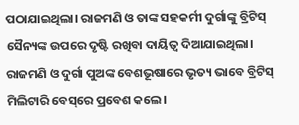ପଠାଯାଇଥିଲା। ରାଜମଣି ଓ ତାଙ୍କ ସହକର୍ମୀ ଦୁର୍ଗାଙ୍କୁ ବ୍ରିଟିସ୍‌ ସୈନ୍ୟଙ୍କ ଉପରେ ଦୃଷ୍ଟି ରଖିବା ଦାୟିତ୍ବ ଦିଆଯାଇଥିଲା। ରାଜମଣି ଓ ଦୁର୍ଗା ପୁଅଙ୍କ ବେଶଭୂଷାରେ ଭୃତ୍ୟ ଭାବେ ବ୍ରିଟିସ୍‌ ମିଲିଟାରି ବେସ୍‌ରେ ପ୍ରବେଶ କଲେ।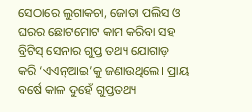ସେଠାରେ ଲୁଗାକଚା, ଜୋତା ପଲିସ ଓ ଘରର ଛୋଟମୋଟ କାମ କରିବା ସହ ବ୍ରିଟିସ୍‌ ସେନାର ଗୁପ୍ତ ତଥ୍ୟ ଯୋଗାଡ଼ କରି ‘ଏଏନ୍‌ଆଇ’କୁ ଜଣାଉଥିଲେ। ପ୍ରାୟ ବର୍ଷେ କାଳ ଦୁହେଁ ଗୁପ୍ତତଥ୍ୟ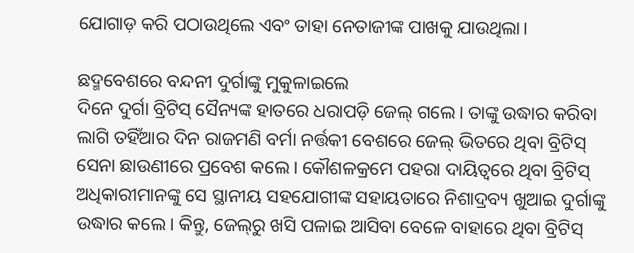ଯୋଗାଡ଼ କରି ପଠାଉଥିଲେ ଏବଂ ତାହା ନେତାଜୀଙ୍କ ପାଖକୁ ଯାଉଥିଲା।

ଛଦ୍ମବେଶ‌ରେ ବନ୍ଦନୀ ଦୁର୍ଗାଙ୍କୁ ମୁକୁଳାଇଲେ
ଦିନେ ଦୁର୍ଗା ବ୍ରିଟିସ୍‌ ସୈନ୍ୟଙ୍କ ହାତରେ ଧରାପଡ଼ି ଜେଲ୍‌ ଗଲେ। ତାଙ୍କୁ ଉଦ୍ଧାର କରିବା ଲାଗି ତହିଁଆର ଦିନ ରାଜମଣି ବର୍ମା ନର୍ତ୍ତକୀ ବେଶରେ ଜେଲ୍‌ ଭିତରେ ଥିବା ବ୍ରିଟିସ୍‌ ସେନା ଛାଉଣୀରେ ପ୍ରବେଶ କଲେ। କୌଶଳକ୍ରମେ ପହରା ଦାୟିତ୍ବରେ ଥିବା ବ୍ରିଟିସ୍‌ ଅଧିକାରୀମାନଙ୍କୁ ସେ ସ୍ଥାନୀୟ ସହଯୋଗୀଙ୍କ ସହାୟତାରେ ନିଶାଦ୍ରବ୍ୟ ଖୁଆଇ ଦୁର୍ଗାଙ୍କୁ ଉଦ୍ଧାର କଲେ। କିନ୍ତୁ, ଜେଲ୍‌ରୁ ଖସି ପଳାଇ ଆସିବା ବେଳେ ବାହାରେ ଥିବା ବ୍ରିଟିସ୍‌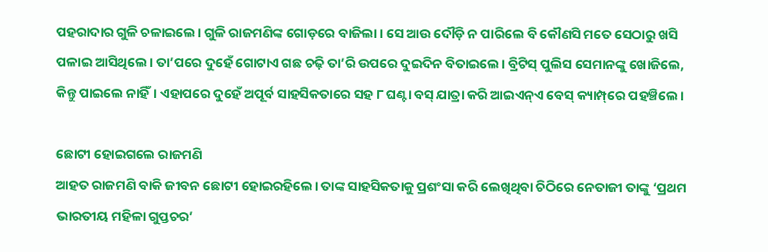ପହରାଦାର ଗୁଳି ଚଳାଇଲେ। ଗୁଳି ରାଜମଣିଙ୍କ ଗୋଡ଼ରେ ବାଜିଲା। ସେ ଆଉ ଦୌଡ଼ି ନ ପାରିଲେ ବି କୌଣସି ମତେ ସେଠାରୁ ଖସି ପଳାଇ ଆସିଥିଲେ। ତା’ପରେ ଦୁହେଁ ଗୋଟାଏ ଗଛ ଚଢ଼ି ତା’ରି ଉପରେ ଦୁଇଦିନ ବିତାଇଲେ। ବ୍ରିଟିସ୍‌ ପୁଲିସ ସେମାନଙ୍କୁ ଖୋଜିଲେ, କିନ୍ତୁ ପାଇଲେ ନାହିଁ। ଏହାପରେ ଦୁହେଁ ଅପୂର୍ବ ସାହସିକତାରେ ସହ ୮ ଘଣ୍ଟା ବସ୍‌ ଯାତ୍ରା କରି ଆଇଏନ୍‌ଏ ବେସ୍‌ କ୍ୟାମ୍ପ୍‌ରେ ପହଞ୍ଚିଲେ।

ଛୋଟୀ ହୋଇଗଲେ ରାଜମଣି
ଆହତ ରାଜମଣି ବାକି ଜୀବନ ଛୋଟୀ ହୋଇରହିଲେ। ତାଙ୍କ ସାହସିକତାକୁ ପ୍ରଶଂସା କରି ଲେଖିଥିବା ଚିଠିରେ ନେତାଜୀ ତାଙ୍କୁ ‘ପ୍ରଥମ ଭାରତୀୟ ମହିଳା ଗୁପ୍ତଚର’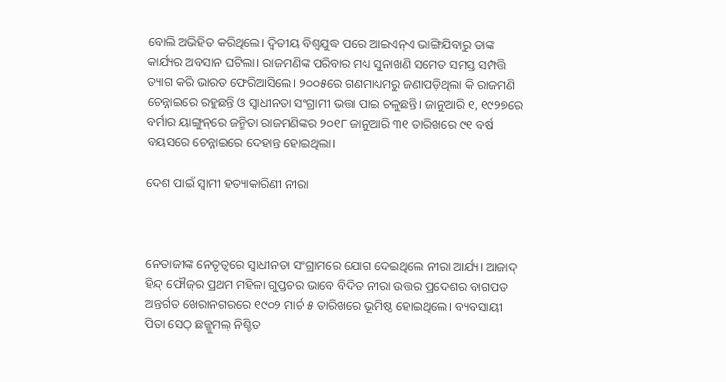ବୋଲି ଅଭିହିତ କରିଥିଲେ। ଦ୍ବିତୀୟ ବିଶ୍ବଯୁଦ୍ଧ ପରେ ଆଇଏନ୍‌ଏ ଭାଙ୍ଗିଯିବାରୁ ତାଙ୍କ କାର୍ଯ୍ୟର ଅବସାନ ଘଟିଲା। ରାଜମଣିଙ୍କ ପରିବାର ମଧ୍ୟ ସୁନାଖଣି ସମେତ ସମସ୍ତ ସମ୍ପତ୍ତି ତ୍ୟାଗ କରି ଭାରତ ଫେରି‌ଆସିଲେ। ୨୦୦୫ରେ ଗଣମାଧ୍ୟମରୁ ଜଣାପଡ଼ିଥିଲା କି ରାଜମଣି ଚେନ୍ନାଇରେ ରହୁଛନ୍ତି ଓ ସ୍ବାଧୀନତା ସଂଗ୍ରାମୀ ଭତ୍ତା ପାଇ ଚଳୁଛନ୍ତି। ଜାନୁଆରି ୧, ୧୯୨୭ରେ ବର୍ମାର ୟାଙ୍ଗୁନ୍‌ରେ ଜନ୍ମିତା ରାଜମଣିଙ୍କର ୨୦୧୮ ଜାନୁଆରି ୩୧ ତାରିଖରେ ୯୧ ବର୍ଷ ବୟସରେ ଚେନ୍ନାଇରେ ଦେହାନ୍ତ ହୋଇଥିଲା।

ଦେଶ ପାଇଁ ସ୍ବାମୀ ହତ୍ୟାକାରିଣୀ ନୀରା



ନେତାଜୀଙ୍କ ନେତୃତ୍ବରେ ସ୍ବାଧୀନତା ସଂଗ୍ରାମରେ ଯୋଗ ଦେଇଥିଲେ ନୀରା ଆର୍ଯ୍ୟ। ଆଜାଦ୍‌ ହିନ୍ଦ୍‌ ଫୌଜ୍‌ର ପ୍ରଥମ ମହିଳା ଗୁପ୍ତଚର ଭାବେ ବିଦିତ ନୀରା ଉତ୍ତର ପ୍ରଦେଶର ବାଗପତ ଅନ୍ତର୍ଗତ ଖେରାନଗରରେ ୧୯୦୨ ମାର୍ଚ ୫ ତାରିଖରେ ଭୂମିଷ୍ଠ ହୋଇଥିଲେ। ବ୍ୟବସାୟୀ ପିତା ସେଠ୍‌ ଛଜ୍ଜୁମଲ୍‌ ନିଶ୍ଚିତ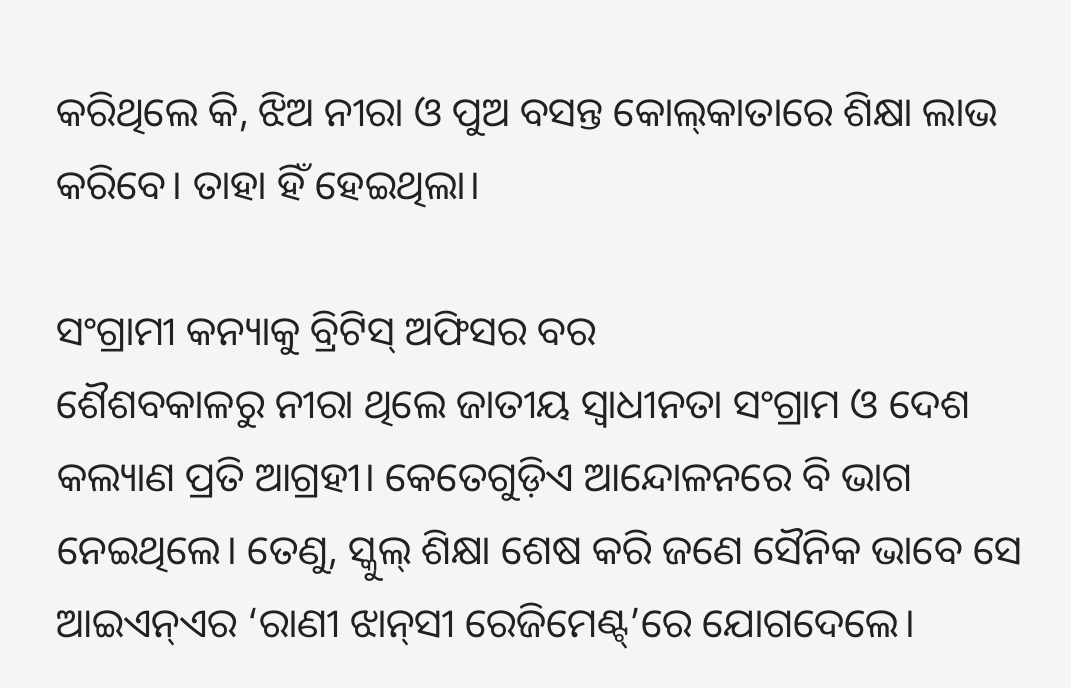କରିଥିଲେ ‌କି, ଝିଅ ନୀରା ଓ ପୁଅ ବସନ୍ତ କୋଲ୍‌କାତାରେ ଶିକ୍ଷା ଲାଭ କରିବେ। ତାହା ହିଁ ହେଇଥିଲା।

ସଂଗ୍ରାମୀ କନ୍ୟାକୁ ବ୍ରିଟିସ୍‌ ଅଫିସର ବର
ଶୈଶବକାଳରୁ ନୀରା ଥିଲେ ଜାତୀୟ ସ୍ବାଧୀନତା ସଂଗ୍ରାମ ଓ ଦେଶ କଲ୍ୟାଣ ପ୍ରତି ଆଗ୍ରହୀ। କେତେଗୁଡ଼ିଏ ଆନ୍ଦୋଳନରେ ବି ଭାଗ ନେଇଥିଲେ। ତେଣୁ, ସ୍କୁଲ୍‌ ଶିକ୍ଷା ଶେଷ କରି ଜଣେ ସୈନିକ ଭାବେ ସେ ଆଇଏନ୍‌ଏର ‘ରାଣୀ ଝାନ୍‌ସୀ ରେଜିମେଣ୍ଟ୍‌’ରେ ଯୋଗଦେଲେ।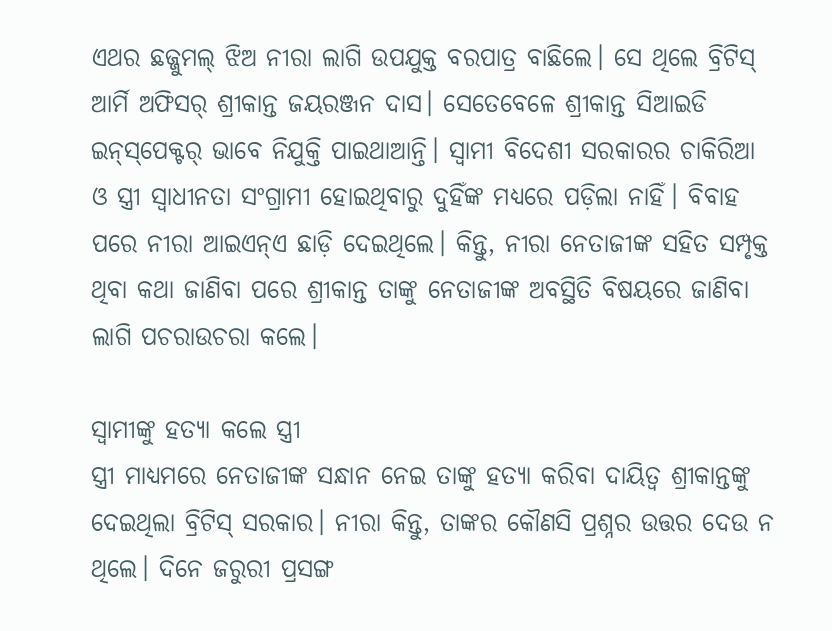ଏଥର ଛଜ୍ଜୁମଲ୍‌ ଝିଅ ନୀରା ଲାଗି ଉପଯୁକ୍ତ ବରପାତ୍ର ବାଛିଲେ। ସେ ଥିଲେ ବ୍ରିଟିସ୍‌ ଆର୍ମି ଅଫିସର୍‌ ଶ୍ରୀକାନ୍ତ ଜୟରଞ୍ଜନ ଦାସ। ସେତେବେଳେ ଶ୍ରୀକାନ୍ତ ସିଆଇଡି ଇନ୍‌ସ୍‌ପେକ୍ଟର୍‌ ଭାବେ ନିଯୁକ୍ତି ପାଇଥାଆନ୍ତି। ସ୍ବାମୀ ବିଦେଶୀ ସରକାରର ଚାକିରିଆ ଓ ସ୍ତ୍ରୀ ସ୍ବାଧୀନତା ସଂଗ୍ରାମୀ ହୋଇଥିବାରୁ ଦୁହିଁଙ୍କ ମଧ୍ୟରେ ପଡ଼ିଲା ନାହିଁ। ବିବାହ ପରେ ନୀରା ଆଇଏନ୍‌ଏ ଛାଡ଼ି ଦେଇଥିଲେ। କିନ୍ତୁ, ନୀରା ନେତାଜୀଙ୍କ ସହିତ ସମ୍ପୃକ୍ତ ଥିବା କଥା ଜାଣିବା ପରେ ଶ୍ରୀକାନ୍ତ ତାଙ୍କୁ ନେତାଜୀଙ୍କ ଅବସ୍ଥିତି ବିଷୟରେ ଜାଣିବା ଲାଗି ପଚରାଉଚରା କଲେ।

ସ୍ବାମୀଙ୍କୁ ହତ୍ୟା କଲେ ସ୍ତ୍ରୀ
ସ୍ତ୍ରୀ ମାଧ୍ୟମରେ ନେତାଜୀଙ୍କ ସନ୍ଧାନ ନେଇ ତାଙ୍କୁ ହତ୍ୟା କରିବା ଦାୟିତ୍ବ ଶ୍ରୀକାନ୍ତଙ୍କୁ ଦେଇଥିଲା ବ୍ରିଟିସ୍‌ ସରକାର। ନୀରା କିନ୍ତୁ, ତାଙ୍କର କୌଣସି ପ୍ରଶ୍ନର ଉତ୍ତର ଦେଉ ନ ଥିଲେ। ଦିନେ ଜରୁରୀ ପ୍ରସଙ୍ଗ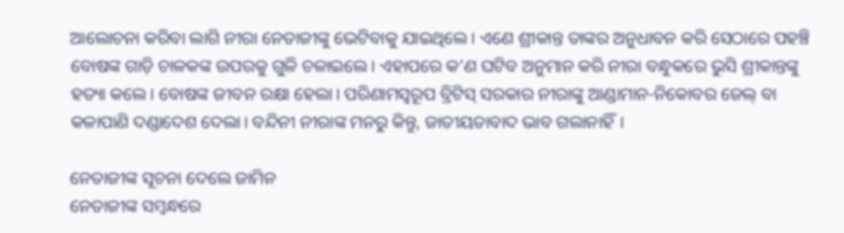ଆଲୋଚନା କରିବା ଲାଗି ନୀରା ନେତାଜୀଙ୍କୁ ଭେଟିବାକୁ ଯାଇଥିଲେ। ଏଣେ ଶ୍ରୀକାନ୍ତ ତାଙ୍କର ଅନୁଧାବନ କରି ସେଠାରେ ପହଞ୍ଚି ବୋଷଙ୍କ ଗାଡ଼ି ଚାଳକଙ୍କ ଉପରକୁ ଗୁଳି ଚଳାଇଲେ। ଏହାପରେ କ’ଣ ଘଟିବ ଅନୁମାନ କରି ନୀରା ବନ୍ଧୁକରେ ଭୁସି ଶ୍ରୀକାନ୍ତଙ୍କୁ ହତ୍ୟା କଲେ। ବୋଷଙ୍କ ଜୀବନ ରକ୍ଷା ହେଲା। ପରିଣାମସ୍ବରୂପ ବ୍ରିଟିସ୍‌ ସରକାର ନୀରାଙ୍କୁ ଆଣ୍ଡାମାନ-ନିକୋବର ଜେଲ୍‌ ବା କଳାପାଣି ଦଣ୍ଡାଦେଶ ଦେଲା। ବନ୍ଦିନୀ ନୀରାଙ୍କ ମନରୁ କିନ୍ତୁ, ଜାତୀୟତାବାଦ ଭାବ ଗଲାନାହିଁ।

ନେତାଜୀଙ୍କ ସୂଚନା ଦେଲେ ଜାମିନ
ନେତାଜୀଙ୍କ ସମ୍ବନ୍ଧରେ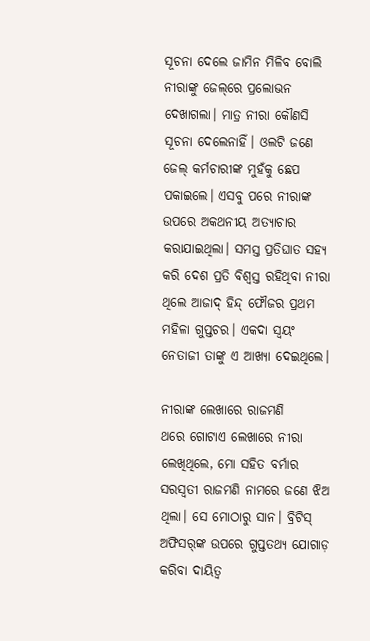ସୂଚନା ଦେଲେ ଜାମିନ ମିଳିବ ବୋଲି ନୀରାଙ୍କୁ ଜେଲ୍‌ରେ ପ୍ରଲୋଭନ ଦେଖାଗଲା। ମାତ୍ର ନୀରା କୌଣସି ସୂଚନା ଦେଲେନାହିଁ। ଓଲଟି ଜଣେ ଜେଲ୍‌ କର୍ମଚାରୀଙ୍କ ମୁହଁକୁ ଛେପ ପକାଇଲେ। ଏସବୁ ପରେ ନୀରାଙ୍କ ଉପରେ ଅକଥନୀୟ ଅତ୍ୟାଚାର କରାଯାଇଥିଲା। ସମସ୍ତ ପ୍ରତିଘାତ ସହ୍ୟ କରି ଦେଶ ପ୍ରତି ବିଶ୍ବସ୍ତ ରହିଥିବା ନୀରା ଥିଲେ ଆଜାଦ୍‌ ହିନ୍ଦ୍‌ ଫୌଜର ପ୍ରଥମ ମହିଳା ଗୁପ୍ତଚର। ଏକଦା ସ୍ବୟଂ ନେତାଜୀ ତାଙ୍କୁ ଏ ଆଖ୍ୟା ଦେଇଥିଲେ।

ନୀରାଙ୍କ ଲେଖାରେ ରାଜମଣି
ଥରେ ଗୋଟାଏ ଲେଖାରେ ନୀରା ଲେଖିଥିଲେ, ମୋ ସହିତ ବର୍ମାର ସରସ୍ବତୀ ରାଜମଣି ନାମରେ ଜଣେ ଝିଅ ଥିଲା। ସେ ମୋଠାରୁ ସାନ। ବ୍ରିଟିସ୍‌ ଅଫିସର୍‌ଙ୍କ ଉପରେ ଗୁପ୍ତତଥ୍ୟ ଯୋଗାଡ଼ କରିବା ଦାୟିତ୍ବ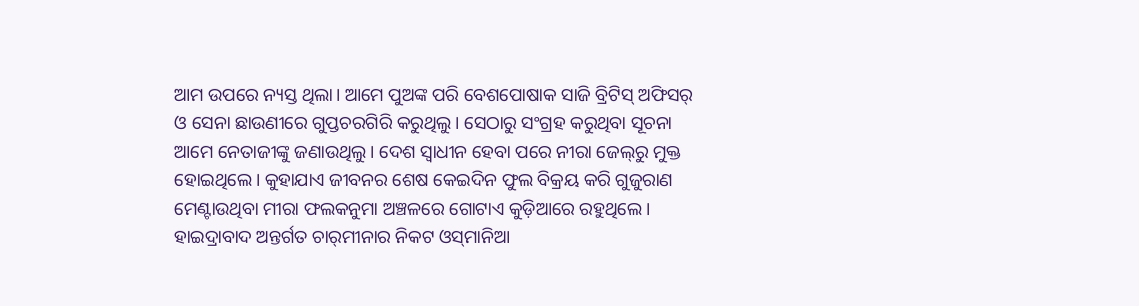ଆମ ଉପରେ ନ୍ୟସ୍ତ ଥିଲା। ଆମେ ପୁଅଙ୍କ ପରି ବେଶପୋଷାକ ସାଜି ବ୍ରିଟିସ୍‌ ଅଫିସର୍‌ ଓ ସେନା ଛାଉଣୀରେ ଗୁପ୍ତଚରଗିରି କରୁଥିଲୁ। ସେଠାରୁ ସଂଗ୍ରହ କରୁଥିବା ସୂଚନା ଆମେ ନେତାଜୀଙ୍କୁ ଜଣାଉଥିଲୁ। ଦେଶ ସ୍ବାଧୀନ ହେବା ପରେ ନୀରା ଜେଲ୍‌ରୁ ମୁକ୍ତ ହୋଇଥିଲେ। କୁହାଯାଏ ଜୀବନର ଶେଷ କେଇଦିନ ଫୁଲ ବିକ୍ରୟ କରି ଗୁଜୁରାଣ ମେଣ୍ଟାଉଥିବା ମୀରା ଫଲକନୁମା ଅଞ୍ଚଳରେ ଗୋଟାଏ କୁଡ଼ିଆରେ ରହୁଥିଲେ। ହାଇଦ୍ରାବାଦ ଅନ୍ତର୍ଗତ ଚାର୍‌ମୀନାର ନିକଟ ଓସ୍‌ମାନିଆ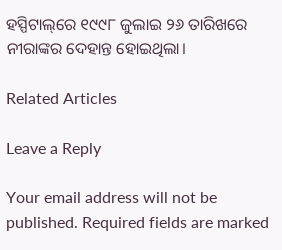ହସ୍ପିଟାଲ୍‌ରେ ୧୯୯୮ ଜୁଲାଇ ୨୬ ତାରିଖରେ ନୀରାଙ୍କର ଦେହାନ୍ତ ହୋଇଥିଲା।

Related Articles

Leave a Reply

Your email address will not be published. Required fields are marked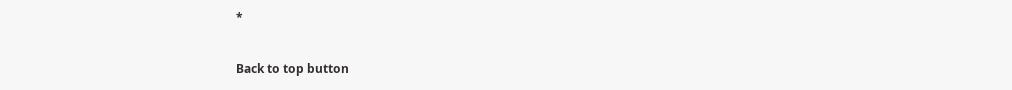*

Back to top button